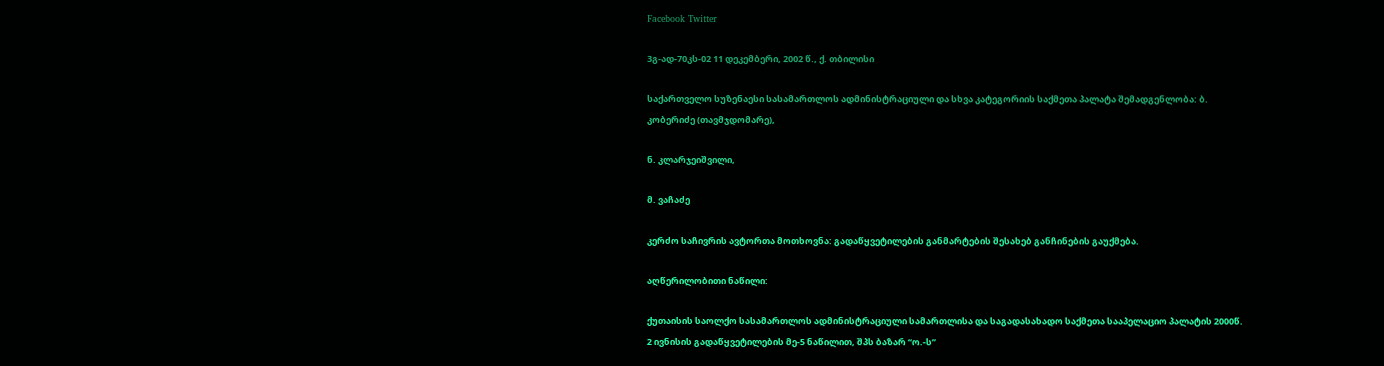Facebook Twitter

3გ-ად-70კს-02 11 დეკემბერი, 2002 წ., ქ. თბილისი

საქართველო სუზენაესი სასამართლოს ადმინისტრაციული და სხვა კატეგორიის საქმეთა პალატა შემადგენლობა: ბ. კობერიძე (თავმჯდომარე),

ნ. კლარჯეიშვილი,

მ. ვაჩაძე

კერძო საჩივრის ავტორთა მოთხოვნა: გადაწყვეტილების განმარტების შესახებ განჩინების გაუქმება.

აღწერილობითი ნაწილი:

ქუთაისის საოლქო სასამართლოს ადმინისტრაციული სამართლისა და საგადასახადო საქმეთა სააპელაციო პალატის 2000წ. 2 ივნისის გადაწყვეტილების მე-5 ნაწილით, შპს ბაზარ “ო.-ს”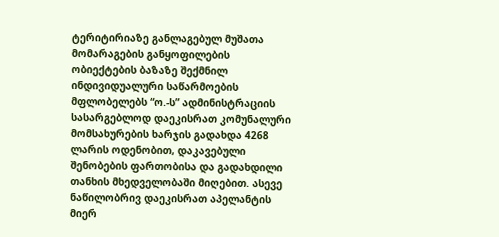ტერიტირიაზე განლაგებულ მუშათა მომარაგების განყოფილების ობიექტების ბაზაზე შექმნილ ინდივიდუალური საწარმოების მფლობელებს “ო.-ს” ადმინისტრაციის სასარგებლოდ დაეკისრათ კომუნალური მომსახურების ხარჯის გადახდა 4268 ლარის ოდენობით, დაკავებული შენობების ფართობისა და გადახდილი თანხის მხედველობაში მიღებით. ასევე ნაწილობრივ დაეკისრათ აპელანტის მიერ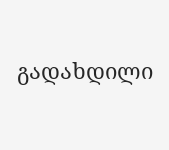გადახდილი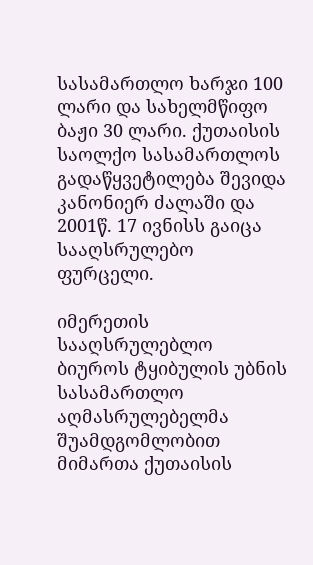სასამართლო ხარჯი 100 ლარი და სახელმწიფო ბაჟი 30 ლარი. ქუთაისის საოლქო სასამართლოს გადაწყვეტილება შევიდა კანონიერ ძალაში და 2001წ. 17 ივნისს გაიცა სააღსრულებო ფურცელი.

იმერეთის სააღსრულებლო ბიუროს ტყიბულის უბნის სასამართლო აღმასრულებელმა შუამდგომლობით მიმართა ქუთაისის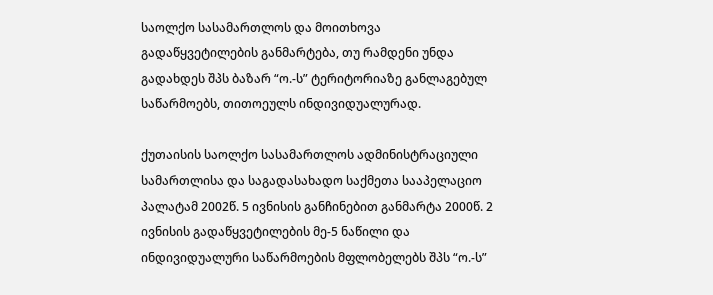საოლქო სასამართლოს და მოითხოვა გადაწყვეტილების განმარტება, თუ რამდენი უნდა გადახდეს შპს ბაზარ “ო.-ს” ტერიტორიაზე განლაგებულ საწარმოებს, თითოეულს ინდივიდუალურად.

ქუთაისის საოლქო სასამართლოს ადმინისტრაციული სამართლისა და საგადასახადო საქმეთა სააპელაციო პალატამ 2002წ. 5 ივნისის განჩინებით განმარტა 2000წ. 2 ივნისის გადაწყვეტილების მე-5 ნაწილი და ინდივიდუალური საწარმოების მფლობელებს შპს “ო.-ს”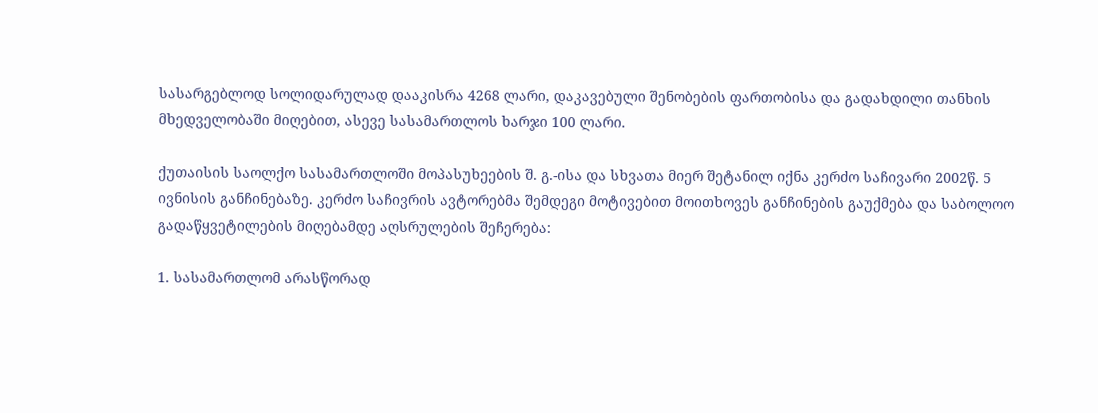სასარგებლოდ სოლიდარულად დააკისრა 4268 ლარი, დაკავებული შენობების ფართობისა და გადახდილი თანხის მხედველობაში მიღებით, ასევე სასამართლოს ხარჯი 100 ლარი.

ქუთაისის საოლქო სასამართლოში მოპასუხეების შ. გ.-ისა და სხვათა მიერ შეტანილ იქნა კერძო საჩივარი 2002წ. 5 ივნისის განჩინებაზე. კერძო საჩივრის ავტორებმა შემდეგი მოტივებით მოითხოვეს განჩინების გაუქმება და საბოლოო გადაწყვეტილების მიღებამდე აღსრულების შეჩერება:

1. სასამართლომ არასწორად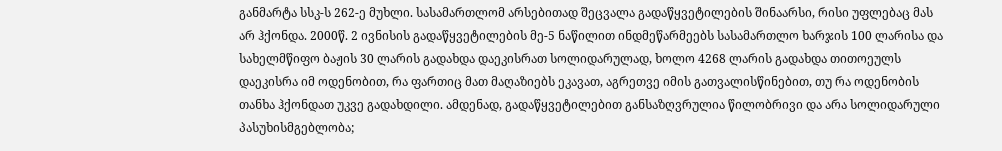განმარტა სსკ-ს 262-ე მუხლი. სასამართლომ არსებითად შეცვალა გადაწყვეტილების შინაარსი, რისი უფლებაც მას არ ჰქონდა. 2000წ. 2 ივნისის გადაწყვეტილების მე-5 ნაწილით ინდმეწარმეებს სასამართლო ხარჯის 100 ლარისა და სახელმწიფო ბაჟის 30 ლარის გადახდა დაეკისრათ სოლიდარულად, ხოლო 4268 ლარის გადახდა თითოეულს დაეკისრა იმ ოდენობით, რა ფართიც მათ მაღაზიებს ეკავათ, აგრეთვე იმის გათვალისწინებით, თუ რა ოდენობის თანხა ჰქონდათ უკვე გადახდილი. ამდენად, გადაწყვეტილებით განსაზღვრულია წილობრივი და არა სოლიდარული პასუხისმგებლობა;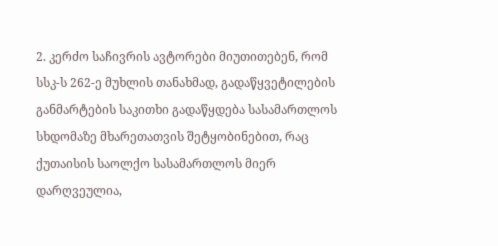2. კერძო საჩივრის ავტორები მიუთითებენ, რომ სსკ-ს 262-ე მუხლის თანახმად, გადაწყვეტილების განმარტების საკითხი გადაწყდება სასამართლოს სხდომაზე მხარეთათვის შეტყობინებით, რაც ქუთაისის საოლქო სასამართლოს მიერ დარღვეულია,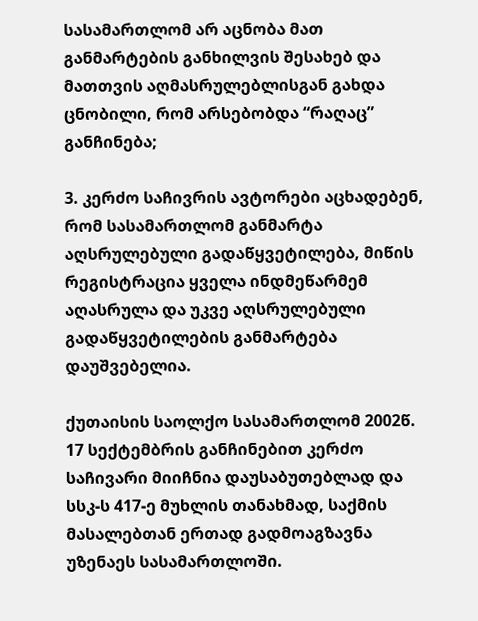სასამართლომ არ აცნობა მათ განმარტების განხილვის შესახებ და მათთვის აღმასრულებლისგან გახდა ცნობილი, რომ არსებობდა “რაღაც” განჩინება;

3. კერძო საჩივრის ავტორები აცხადებენ, რომ სასამართლომ განმარტა აღსრულებული გადაწყვეტილება, მიწის რეგისტრაცია ყველა ინდმეწარმემ აღასრულა და უკვე აღსრულებული გადაწყვეტილების განმარტება დაუშვებელია.

ქუთაისის საოლქო სასამართლომ 2002წ. 17 სექტემბრის განჩინებით კერძო საჩივარი მიიჩნია დაუსაბუთებლად და სსკ-ს 417-ე მუხლის თანახმად, საქმის მასალებთან ერთად გადმოაგზავნა უზენაეს სასამართლოში.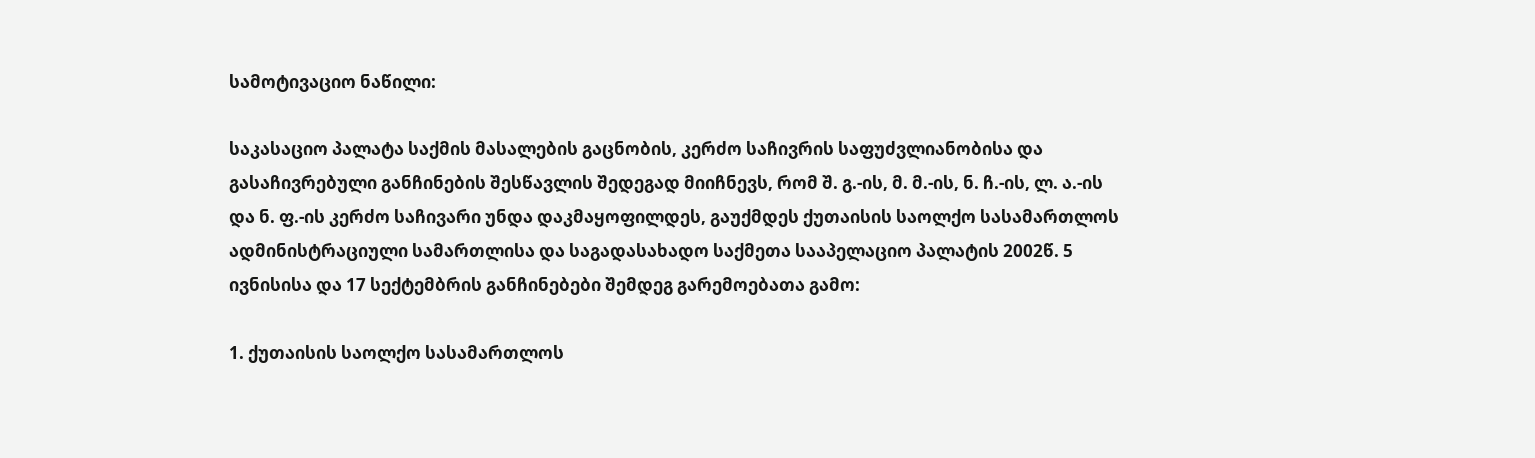სამოტივაციო ნაწილი:

საკასაციო პალატა საქმის მასალების გაცნობის, კერძო საჩივრის საფუძვლიანობისა და გასაჩივრებული განჩინების შესწავლის შედეგად მიიჩნევს, რომ შ. გ.-ის, მ. მ.-ის, ნ. ჩ.-ის, ლ. ა.-ის და ნ. ფ.-ის კერძო საჩივარი უნდა დაკმაყოფილდეს, გაუქმდეს ქუთაისის საოლქო სასამართლოს ადმინისტრაციული სამართლისა და საგადასახადო საქმეთა სააპელაციო პალატის 2002წ. 5 ივნისისა და 17 სექტემბრის განჩინებები შემდეგ გარემოებათა გამო:

1. ქუთაისის საოლქო სასამართლოს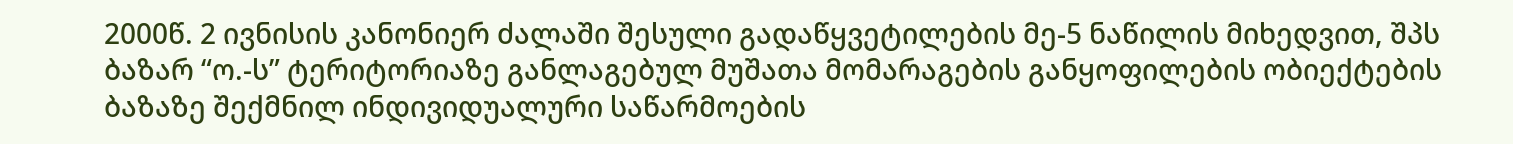2000წ. 2 ივნისის კანონიერ ძალაში შესული გადაწყვეტილების მე-5 ნაწილის მიხედვით, შპს ბაზარ “ო.-ს” ტერიტორიაზე განლაგებულ მუშათა მომარაგების განყოფილების ობიექტების ბაზაზე შექმნილ ინდივიდუალური საწარმოების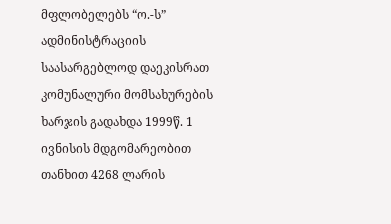მფლობელებს “ო.-ს” ადმინისტრაციის საასარგებლოდ დაეკისრათ კომუნალური მომსახურების ხარჯის გადახდა 1999წ. 1 ივნისის მდგომარეობით თანხით 4268 ლარის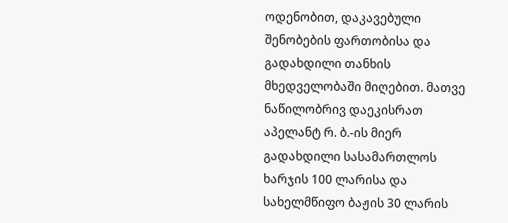ოდენობით, დაკავებული შენობების ფართობისა და გადახდილი თანხის მხედველობაში მიღებით. მათვე ნაწილობრივ დაეკისრათ აპელანტ რ. ბ.-ის მიერ გადახდილი სასამართლოს ხარჯის 100 ლარისა და სახელმწიფო ბაჟის 30 ლარის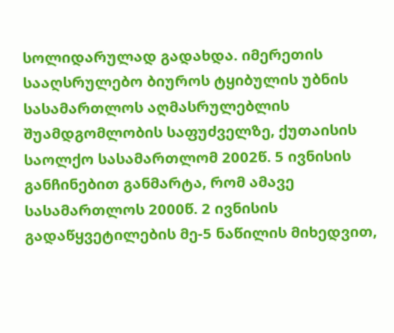სოლიდარულად გადახდა. იმერეთის სააღსრულებო ბიუროს ტყიბულის უბნის სასამართლოს აღმასრულებლის შუამდგომლობის საფუძველზე, ქუთაისის საოლქო სასამართლომ 2002წ. 5 ივნისის განჩინებით განმარტა, რომ ამავე სასამართლოს 2000წ. 2 ივნისის გადაწყვეტილების მე-5 ნაწილის მიხედვით,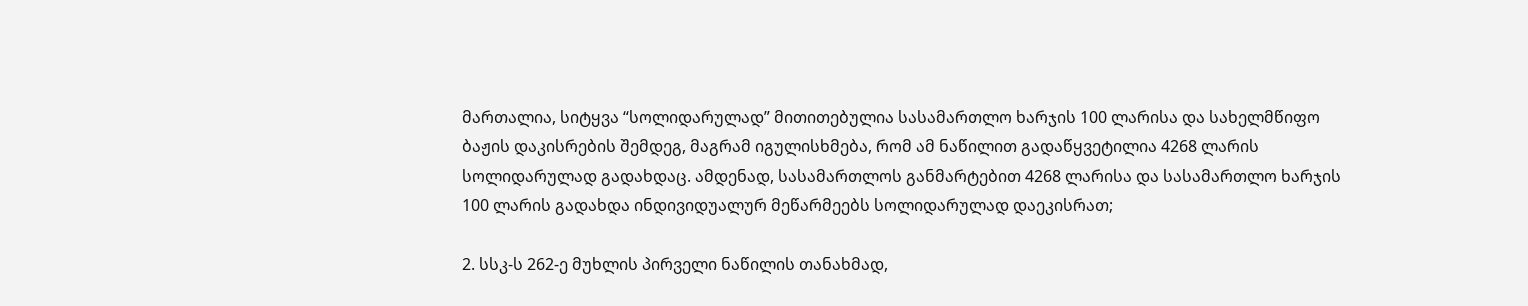მართალია, სიტყვა “სოლიდარულად” მითითებულია სასამართლო ხარჯის 100 ლარისა და სახელმწიფო ბაჟის დაკისრების შემდეგ, მაგრამ იგულისხმება, რომ ამ ნაწილით გადაწყვეტილია 4268 ლარის სოლიდარულად გადახდაც. ამდენად, სასამართლოს განმარტებით 4268 ლარისა და სასამართლო ხარჯის 100 ლარის გადახდა ინდივიდუალურ მეწარმეებს სოლიდარულად დაეკისრათ;

2. სსკ-ს 262-ე მუხლის პირველი ნაწილის თანახმად,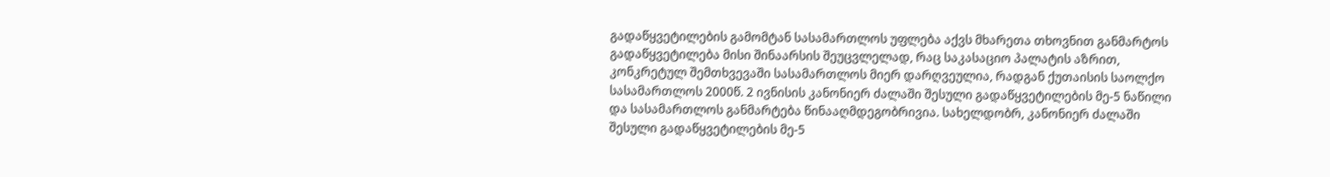გადაწყვეტილების გამომტან სასამართლოს უფლება აქვს მხარეთა თხოვნით განმარტოს გადაწყვეტილება მისი შინაარსის შეუცვლელად, რაც საკასაციო პალატის აზრით, კონკრეტულ შემთხვევაში სასამართლოს მიერ დარღვეულია, რადგან ქუთაისის საოლქო სასამართლოს 2000წ. 2 ივნისის კანონიერ ძალაში შესული გადაწყვეტილების მე-5 ნაწილი და სასამართლოს განმარტება წინააღმდეგობრივია. სახელდობრ, კანონიერ ძალაში შესული გადაწყვეტილების მე-5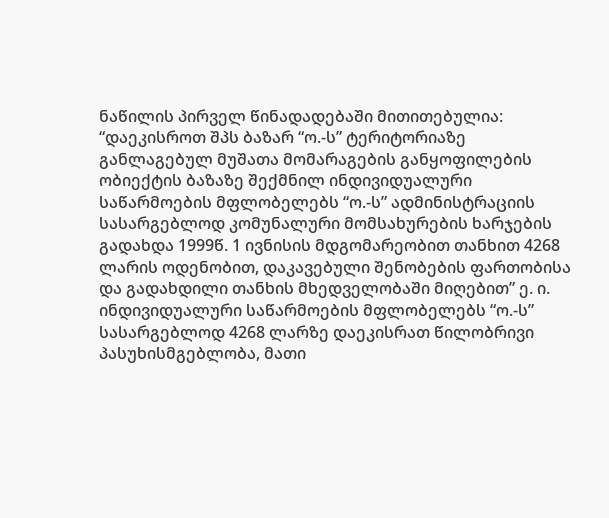ნაწილის პირველ წინადადებაში მითითებულია: “დაეკისროთ შპს ბაზარ “ო.-ს” ტერიტორიაზე განლაგებულ მუშათა მომარაგების განყოფილების ობიექტის ბაზაზე შექმნილ ინდივიდუალური საწარმოების მფლობელებს “ო.-ს” ადმინისტრაციის სასარგებლოდ კომუნალური მომსახურების ხარჯების გადახდა 1999წ. 1 ივნისის მდგომარეობით თანხით 4268 ლარის ოდენობით, დაკავებული შენობების ფართობისა და გადახდილი თანხის მხედველობაში მიღებით” ე. ი. ინდივიდუალური საწარმოების მფლობელებს “ო.-ს” სასარგებლოდ 4268 ლარზე დაეკისრათ წილობრივი პასუხისმგებლობა, მათი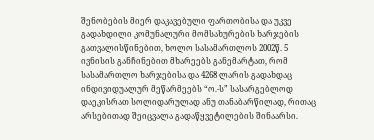შენობების მიერ დაკავებული ფართობისა და უკვე გადახდილი კომუნალური მომსახურების ხარჯების გათვალისწინებით, ხოლო სასამართლოს 2002წ. 5 ივნისის განჩინებით მხარეებს განემარტათ, რომ სასამართლო ხარჯებისა და 4268 ლარის გადახდაც ინდივიდუალურ მეწარმეებს “ო.-ს” სასარგებლოდ დაეკისრათ სოლიდარულად ანუ თანაბარწილად, რითაც არსებითად შეიცვალა გადაწყვეტილების შინაარსი.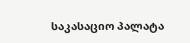საკასაციო პალატა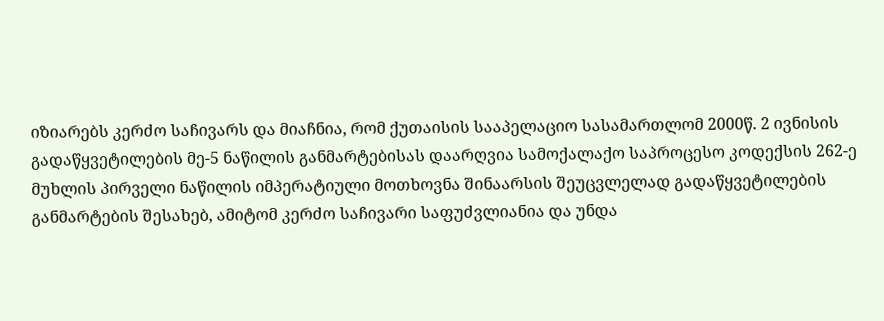იზიარებს კერძო საჩივარს და მიაჩნია, რომ ქუთაისის სააპელაციო სასამართლომ 2000წ. 2 ივნისის გადაწყვეტილების მე-5 ნაწილის განმარტებისას დაარღვია სამოქალაქო საპროცესო კოდექსის 262-ე მუხლის პირველი ნაწილის იმპერატიული მოთხოვნა შინაარსის შეუცვლელად გადაწყვეტილების განმარტების შესახებ, ამიტომ კერძო საჩივარი საფუძვლიანია და უნდა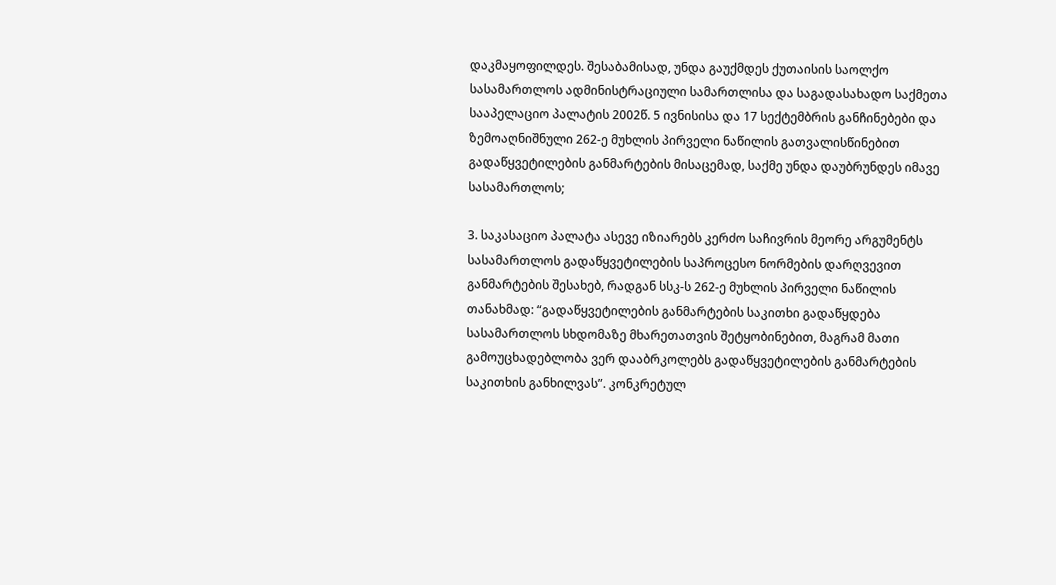დაკმაყოფილდეს. შესაბამისად, უნდა გაუქმდეს ქუთაისის საოლქო სასამართლოს ადმინისტრაციული სამართლისა და საგადასახადო საქმეთა სააპელაციო პალატის 2002წ. 5 ივნისისა და 17 სექტემბრის განჩინებები და ზემოაღნიშნული 262-ე მუხლის პირველი ნაწილის გათვალისწინებით გადაწყვეტილების განმარტების მისაცემად, საქმე უნდა დაუბრუნდეს იმავე სასამართლოს;

3. საკასაციო პალატა ასევე იზიარებს კერძო საჩივრის მეორე არგუმენტს სასამართლოს გადაწყვეტილების საპროცესო ნორმების დარღვევით განმარტების შესახებ, რადგან სსკ-ს 262-ე მუხლის პირველი ნაწილის თანახმად: “გადაწყვეტილების განმარტების საკითხი გადაწყდება სასამართლოს სხდომაზე მხარეთათვის შეტყობინებით, მაგრამ მათი გამოუცხადებლობა ვერ დააბრკოლებს გადაწყვეტილების განმარტების საკითხის განხილვას”. კონკრეტულ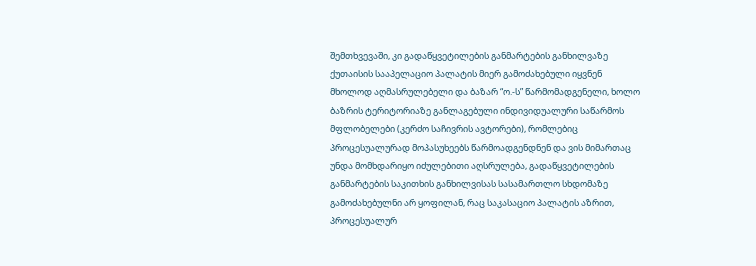შემთხვევაში, კი გადაწყვეტილების განმარტების განხილვაზე ქუთაისის სააპელაციო პალატის მიერ გამოძახებული იყვნენ მხოლოდ აღმასრულებელი და ბაზარ “ო.-ს” წარმომადგენელი, ხოლო ბაზრის ტერიტორიაზე განლაგებული ინდივიდუალური საწარმოს მფლობელები (კერძო საჩივრის ავტორები), რომლებიც პროცესუალურად მოპასუხეებს წარმოადგენდნენ და ვის მიმართაც უნდა მომხდარიყო იძულებითი აღსრულება, გადაწყვეტილების განმარტების საკითხის განხილვისას სასამართლო სხდომაზე გამოძახებულნი არ ყოფილან, რაც საკასაციო პალატის აზრით, პროცესუალურ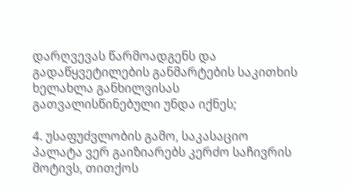დარღვევას წარმოადგენს და გადაწყვეტილების განმარტების საკითხის ხელახლა განხილვისას გათვალისწინებული უნდა იქნეს;

4. უსაფუძვლობის გამო, საკასაციო პალატა ვერ გაიზიარებს კერძო საჩივრის მოტივს, თითქოს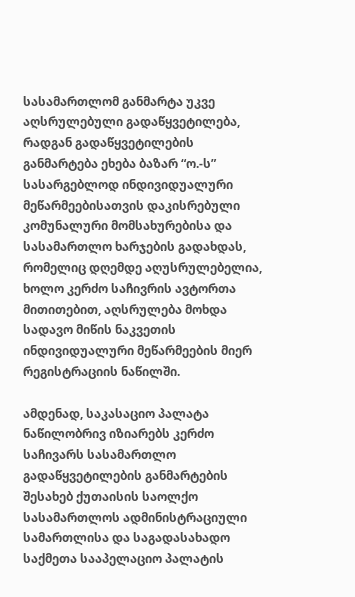სასამართლომ განმარტა უკვე აღსრულებული გადაწყვეტილება, რადგან გადაწყვეტილების განმარტება ეხება ბაზარ “ო.-ს” სასარგებლოდ ინდივიდუალური მეწარმეებისათვის დაკისრებული კომუნალური მომსახურებისა და სასამართლო ხარჯების გადახდას, რომელიც დღემდე აღუსრულებელია, ხოლო კერძო საჩივრის ავტორთა მითითებით, აღსრულება მოხდა სადავო მიწის ნაკვეთის ინდივიდუალური მეწარმეების მიერ რეგისტრაციის ნაწილში.

ამდენად, საკასაციო პალატა ნაწილობრივ იზიარებს კერძო საჩივარს სასამართლო გადაწყვეტილების განმარტების შესახებ ქუთაისის საოლქო სასამართლოს ადმინისტრაციული სამართლისა და საგადასახადო საქმეთა სააპელაციო პალატის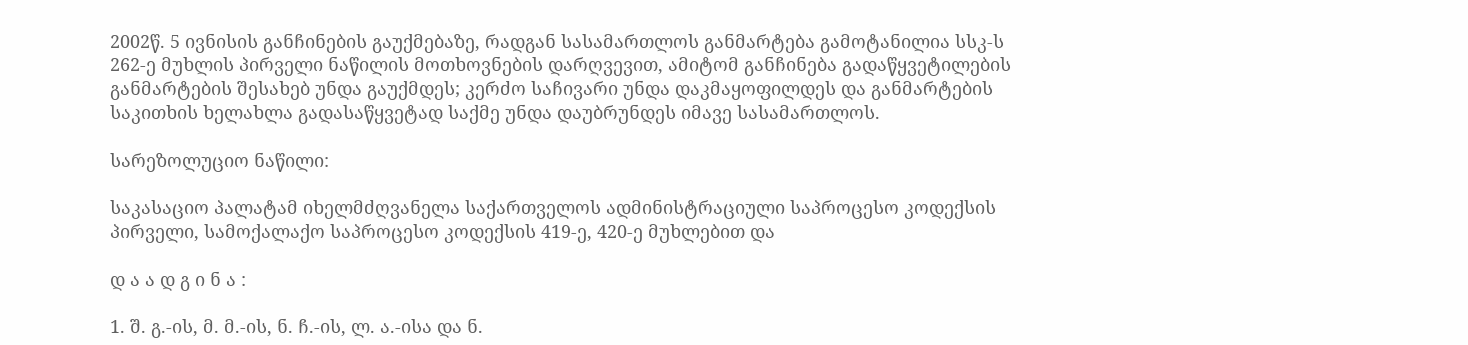2002წ. 5 ივნისის განჩინების გაუქმებაზე, რადგან სასამართლოს განმარტება გამოტანილია სსკ-ს 262-ე მუხლის პირველი ნაწილის მოთხოვნების დარღვევით, ამიტომ განჩინება გადაწყვეტილების განმარტების შესახებ უნდა გაუქმდეს; კერძო საჩივარი უნდა დაკმაყოფილდეს და განმარტების საკითხის ხელახლა გადასაწყვეტად საქმე უნდა დაუბრუნდეს იმავე სასამართლოს.

სარეზოლუციო ნაწილი:

საკასაციო პალატამ იხელმძღვანელა საქართველოს ადმინისტრაციული საპროცესო კოდექსის პირველი, სამოქალაქო საპროცესო კოდექსის 419-ე, 420-ე მუხლებით და

დ ა ა დ გ ი ნ ა :

1. შ. გ.-ის, მ. მ.-ის, ნ. ჩ.-ის, ლ. ა.-ისა და ნ.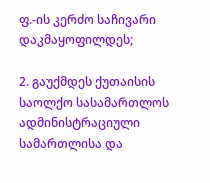ფ.-ის კერძო საჩივარი დაკმაყოფილდეს;

2. გაუქმდეს ქუთაისის საოლქო სასამართლოს ადმინისტრაციული სამართლისა და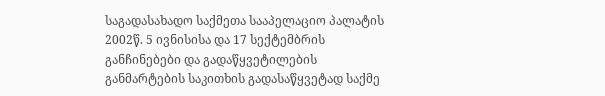საგადასახადო საქმეთა სააპელაციო პალატის 2002წ. 5 ივნისისა და 17 სექტემბრის განჩინებები და გადაწყვეტილების განმარტების საკითხის გადასაწყვეტად საქმე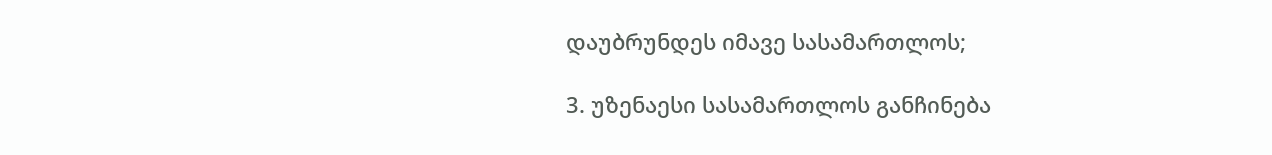დაუბრუნდეს იმავე სასამართლოს;

3. უზენაესი სასამართლოს განჩინება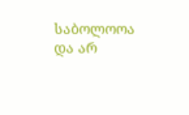საბოლოოა და არ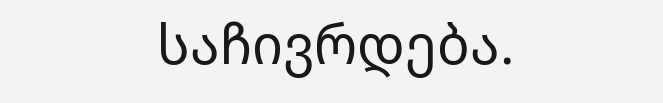საჩივრდება.